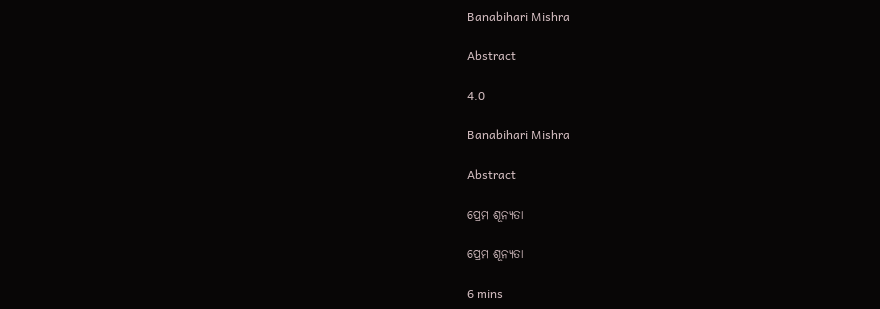Banabihari Mishra

Abstract

4.0

Banabihari Mishra

Abstract

ପ୍ରେମ ଶୂନ୍ୟତା

ପ୍ରେମ ଶୂନ୍ୟତା

6 mins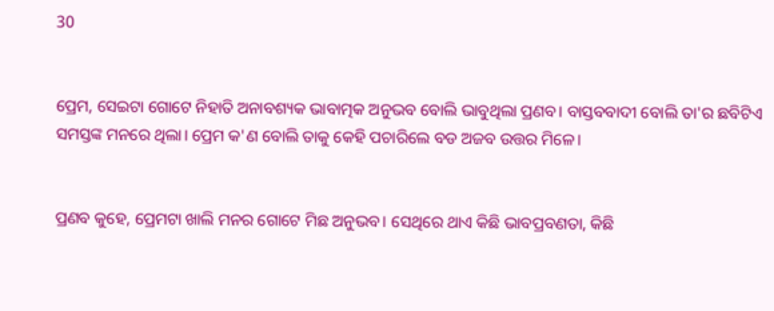30


ପ୍ରେମ, ସେଇଟା ଗୋଟେ ନିହାତି ଅନାବଶ୍ୟକ ଭାବାତ୍ମକ ଅନୁଭବ ବୋଲି ଭାବୁଥିଲା ପ୍ରଣବ। ବାସ୍ତବବାଦୀ ବୋଲି ତା'ର ଛବିଟିଏ ସମସ୍ତଙ୍କ ମନରେ ଥିଲା। ପ୍ରେମ କ'ଣ ବୋଲି ତାକୁ କେହି ପଚାରିଲେ ବଡ ଅଜବ ଉତ୍ତର ମିଳେ।


ପ୍ରଣବ କୁହେ, ପ୍ରେମଟା ଖାଲି ମନର ଗୋଟେ ମିଛ ଅନୁଭବ। ସେଥିରେ ଥାଏ କିଛି ଭାବପ୍ରବଣତା, କିଛି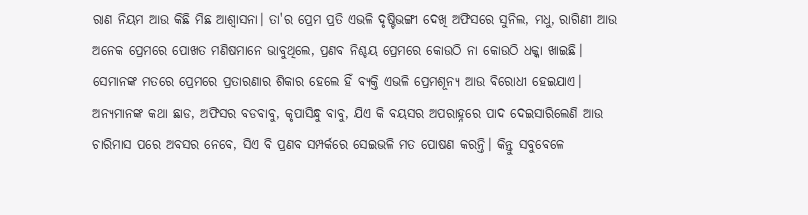ରାଣ ନିୟମ ଆଉ କିଛି ମିଛ ଆଶ୍ବାସନା। ତା'ର ପ୍ରେମ ପ୍ରତି ଏଭଳି ଦୃଷ୍ଟିଭଙ୍ଗୀ ଦେଖି ଅଫିସରେ ସୁନିଲ, ମଧୁ, ରାଗିଣୀ ଆଉ ଅନେକ ପ୍ରେମରେ ପୋଖତ ମଣିଷମାନେ ଭାବୁଥିଲେ, ପ୍ରଣବ ନିଶ୍ଚୟ ପ୍ରେମରେ କୋଉଠି ନା କୋଉଠି ଧକ୍କା ଖାଇଛି। ସେମାନଙ୍କ ମତରେ ପ୍ରେମରେ ପ୍ରତାରଣାର ଶିକାର ହେଲେ ହିଁ ବ୍ୟକ୍ତି ଏଭଳି ପ୍ରେମଶୂନ୍ୟ ଆଉ ବିରୋଧୀ ହେଇଯାଏ। ଅନ୍ୟମାନଙ୍କ କଥା ଛାଡ, ଅଫିସର ବଡବାବୁ, କୃପାସିନ୍ଧୁ ବାବୁ, ଯିଏ କି ବୟସର ଅପରାହ୍ନରେ ପାଦ ଦେଇସାରିଲେଣି ଆଉ ଚାରିମାସ ପରେ ଅବସର ନେବେ, ସିଏ ବି ପ୍ରଣବ ସମ୍ପର୍କରେ ସେଇଭଳି ମତ ପୋଷଣ କରନ୍ତି। କିନ୍ତୁ ସବୁବେଳେ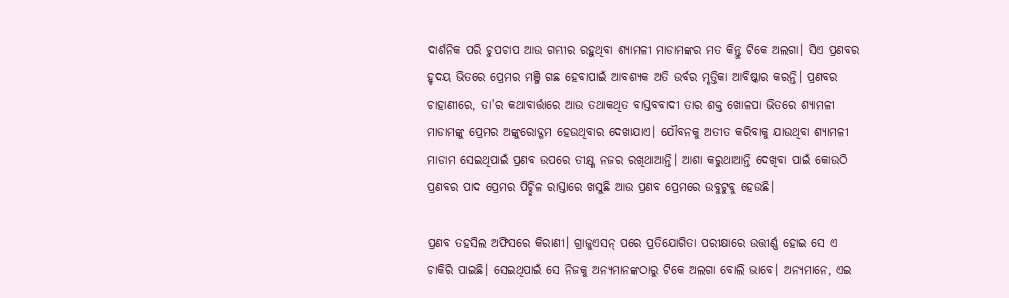ଦାର୍ଶନିକ ପରି ଚୁପଚାପ ଆଉ ଗମ୍ଭୀର ରହୁଥିବା ଶ୍ୟାମଳୀ ମାଡାମଙ୍କର ମତ କିନ୍ତୁ ଟିକେ ଅଲଗା। ସିଏ ପ୍ରଣବର ହୃଦୟ ଭିତରେ ପ୍ରେମର ମଞ୍ଜି ଗଛ ହେବାପାଇଁ ଆବଶ୍ୟକ ଅତି ଉର୍ବର ମୃତ୍ତିକା ଆବିଷ୍କାର କରନ୍ତି। ପ୍ରଣବର ଚାହାଣୀରେ, ତା'ର କଥାବାର୍ତ୍ତାରେ ଆଉ ତଥାକଥିତ ବାସ୍ତବବାଦୀ ତାର ଶକ୍ତ ଖୋଳପା ଭିତରେ ଶ୍ୟାମଳୀ ମାଡାମଙ୍କୁ ପ୍ରେମର ଅଙ୍କୁରୋଦ୍ଗମ ହେଉଥିବାର ଦେଖାଯାଏ। ଯୌବନକୁ ଅତୀତ କରିବାକୁ ଯାଉଥିବା ଶ୍ୟାମଳୀ ମାଡାମ ସେଇଥିପାଇଁ ପ୍ରଣବ ଉପରେ ତୀକ୍ଷ୍ଣ ନଜର ରଖିଥାଆନ୍ତି। ଆଶା କରୁଥାଆନ୍ତି ଦେଖିବା ପାଇଁ କୋଉଠି ପ୍ରଣବର ପାଦ ପ୍ରେମର ପିଚ୍ଛିଳ ରାସ୍ତାରେ ଖସୁଛି ଆଉ ପ୍ରଣବ ପ୍ରେମରେ ଉବୁଟୁବୁ ହେଉଛି।

ପ୍ରଣବ ତହସିଲ ଅଫିସରେ କିରାଣୀ। ଗ୍ରାଜୁଏସନ୍ ପରେ ପ୍ରତିଯୋଗିତା ପରୀକ୍ଷାରେ ଉତ୍ତୀର୍ଣ୍ଣ ହୋଇ ସେ ଏ ଚାକିରି ପାଇଛି। ସେଇଥିପାଇଁ ସେ ନିଜକୁ ଅନ୍ୟମାନଙ୍କଠାରୁ ଟିକେ ଅଲଗା ବୋଲି ଭାବେ। ଅନ୍ୟମାନେ, ଏଇ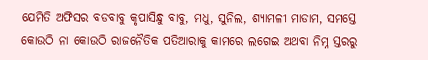ଯେମିତି ଅଫିସର ବଡବାବୁ କୃପାସିନ୍ଧୁ ବାବୁ, ମଧୁ, ସୁନିଲ, ଶ୍ୟାମଳୀ ମାଡାମ, ସମସ୍ତେ କୋଉଠି ନା କୋଉଠି ରାଜନୈତିକ ପତିଆରାକୁ କାମରେ ଲଗେଇ ଅଥବା ନିମ୍ନ ସ୍ତରରୁ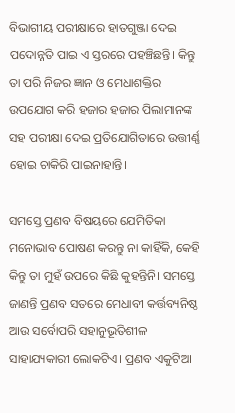ବିଭାଗୀୟ ପରୀକ୍ଷାରେ ହାତଗୁଞ୍ଜା ଦେଇ ପଦୋନ୍ନତି ପାଇ ଏ ସ୍ତରରେ ପହଞ୍ଚିଛନ୍ତି। କିନ୍ତୁ ତା ପରି ନିଜର ଜ୍ଞାନ ଓ ମେଧାଶକ୍ତିର ଉପଯୋଗ କରି ହଜାର ହଜାର ପିଲାମାନଙ୍କ ସହ ପରୀକ୍ଷା ଦେଇ ପ୍ରତିଯୋଗିତାରେ ଉତ୍ତୀର୍ଣ୍ଣ ହୋଇ ଚାକିରି ପାଇନାହାନ୍ତି।

ସମସ୍ତେ ପ୍ରଣବ ବିଷୟରେ ଯେମିତିକା ମନୋଭାବ ପୋଷଣ କରନ୍ତୁ ନା କାହିଁକି, କେହି କିନ୍ତୁ ତା ମୁହଁ ଉପରେ କିଛି କୁହନ୍ତିନି। ସମସ୍ତେ ଜାଣନ୍ତି ପ୍ରଣବ ସତରେ ମେଧାବୀ କର୍ତ୍ତବ୍ୟନିଷ୍ଠ ଆଉ ସର୍ବୋପରି ସହାନୁଭୂତିଶୀଳ ସାହାଯ୍ୟକାରୀ ଲୋକଟିଏ। ପ୍ରଣବ ଏକୁଟିଆ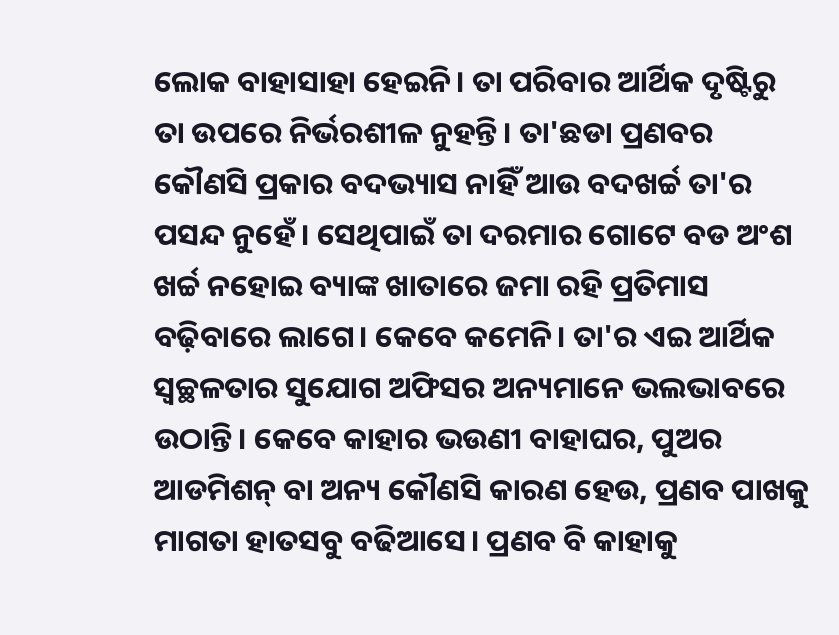ଲୋକ ବାହାସାହା ହେଇନି। ତା ପରିବାର ଆର୍ଥିକ ଦୃଷ୍ଟିରୁ ତା ଉପରେ ନିର୍ଭରଶୀଳ ନୁହନ୍ତି। ତା'ଛଡା ପ୍ରଣବର କୌଣସି ପ୍ରକାର ବଦଭ୍ୟାସ ନାହିଁ ଆଉ ବଦଖର୍ଚ୍ଚ ତା'ର ପସନ୍ଦ ନୁହେଁ। ସେଥିପାଇଁ ତା ଦରମାର ଗୋଟେ ବଡ ଅଂଶ ଖର୍ଚ୍ଚ ନହୋଇ ବ୍ୟାଙ୍କ ଖାତାରେ ଜମା ରହି ପ୍ରତିମାସ ବଢ଼ିବାରେ ଲାଗେ। କେବେ କମେନି। ତା'ର ଏଇ ଆର୍ଥିକ ସ୍ବଚ୍ଛଳତାର ସୁଯୋଗ ଅଫିସର ଅନ୍ୟମାନେ ଭଲଭାବରେ ଉଠାନ୍ତି। କେବେ କାହାର ଭଉଣୀ ବାହାଘର, ପୁଅର ଆଡମିଶନ୍ ବା ଅନ୍ୟ କୌଣସି କାରଣ ହେଉ, ପ୍ରଣବ ପାଖକୁ ମାଗତା ହାତସବୁ ବଢିଆସେ। ପ୍ରଣବ ବି କାହାକୁ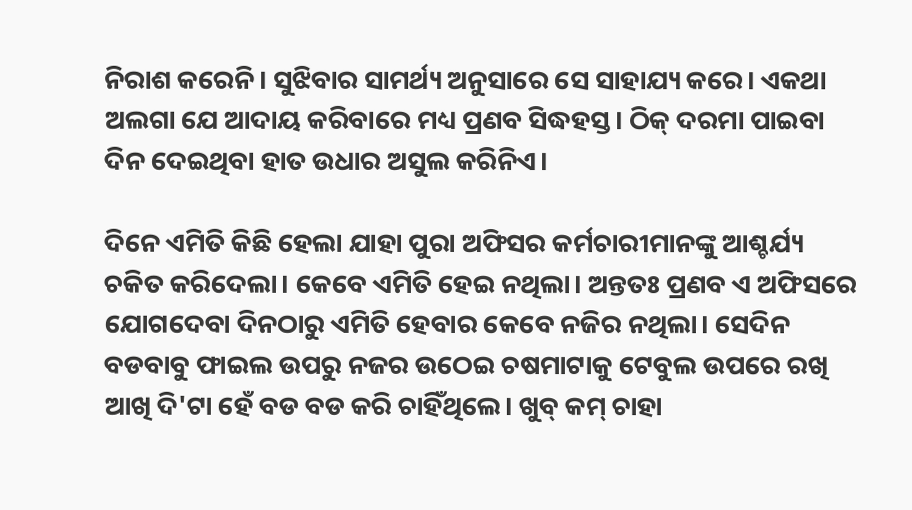ନିରାଶ କରେନି। ସୁଝିବାର ସାମର୍ଥ୍ୟ ଅନୁସାରେ ସେ ସାହାଯ୍ୟ କରେ। ଏକଥା ଅଲଗା ଯେ ଆଦାୟ କରିବାରେ ମଧ୍ୟ ପ୍ରଣବ ସିଦ୍ଧହସ୍ତ। ଠିକ୍ ଦରମା ପାଇବା ଦିନ ଦେଇଥିବା ହାତ ଉଧାର ଅସୁଲ କରିନିଏ।

ଦିନେ ଏମିତି କିଛି ହେଲା ଯାହା ପୁରା ଅଫିସର କର୍ମଚାରୀମାନଙ୍କୁ ଆଶ୍ଚର୍ଯ୍ୟ ଚକିତ କରିଦେଲା। କେବେ ଏମିତି ହେଇ ନଥିଲା। ଅନ୍ତତଃ ପ୍ରଣବ ଏ ଅଫିସରେ ଯୋଗଦେବା ଦିନଠାରୁ ଏମିତି ହେବାର କେବେ ନଜିର ନଥିଲା। ସେଦିନ ବଡବାବୁ ଫାଇଲ ଉପରୁ ନଜର ଉଠେଇ ଚଷମାଟାକୁ ଟେବୁଲ ଉପରେ ରଖି ଆଖି ଦି'ଟା ହେଁ ବଡ ବଡ କରି ଚାହିଁଥିଲେ। ଖୁବ୍ କମ୍ ଚାହା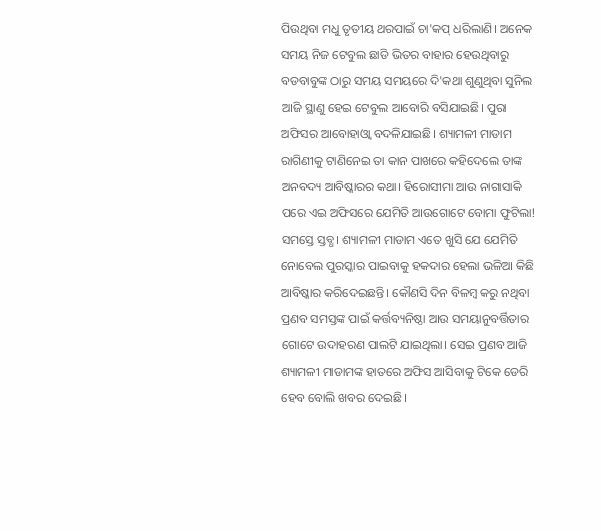ପିଉଥିବା ମଧୁ ତୃତୀୟ ଥରପାଇଁ ଚା'କପ୍ ଧରିଲାଣି। ଅନେକ ସମୟ ନିଜ ଟେବୁଲ ଛାଡି ଭିତର ବାହାର ହେଉଥିବାରୁ ବଡବାବୁଙ୍କ ଠାରୁ ସମୟ ସମୟରେ ଦି'କଥା ଶୁଣୁଥିବା ସୁନିଲ ଆଜି ସ୍ଥାଣୁ ହେଇ ଟେବୁଲ ଆବୋରି ବସିଯାଇଛି। ପୁରା ଅଫିସର ଆବୋହାଓ୍ବା ବଦଳିଯାଇଛି। ଶ୍ୟାମଳୀ ମାଡାମ ରାଗିଣୀକୁ ଟାଣିନେଇ ତା କାନ ପାଖରେ କହିଦେଲେ ତାଙ୍କ ଅନବଦ୍ୟ ଆବିଷ୍କାରର କଥା। ହିରୋସୀମା ଆଉ ନାଗାସାକି ପରେ ଏଇ ଅଫିସରେ ଯେମିତି ଆଉଗୋଟେ ବୋମା ଫୁଟିଲା! ସମସ୍ତେ ସ୍ତବ୍ଧ। ଶ୍ୟାମଳୀ ମାଡାମ ଏତେ ଖୁସି ଯେ ଯେମିତି ନୋବେଲ ପୁରସ୍କାର ପାଇବାକୁ ହକଦାର ହେଲା ଭଳିଆ କିଛି ଆବିଷ୍କାର କରିଦେଇଛନ୍ତି। କୌଣସି ଦିନ ବିଳମ୍ବ କରୁ ନଥିବା ପ୍ରଣବ ସମସ୍ତଙ୍କ ପାଇଁ କର୍ତ୍ତବ୍ୟନିଷ୍ଠା ଆଉ ସମୟାନୁବର୍ତ୍ତିତାର ଗୋଟେ ଉଦାହରଣ ପାଲଟି ଯାଇଥିଲା। ସେଇ ପ୍ରଣବ ଆଜି ଶ୍ୟାମଳୀ ମାଡାମଙ୍କ ହାତରେ ଅଫିସ ଆସିବାକୁ ଟିକେ ଡେରି ହେବ ବୋଲି ଖବର ଦେଇଛି।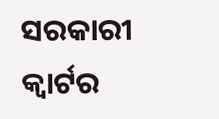ସରକାରୀ କ୍ବାର୍ଟର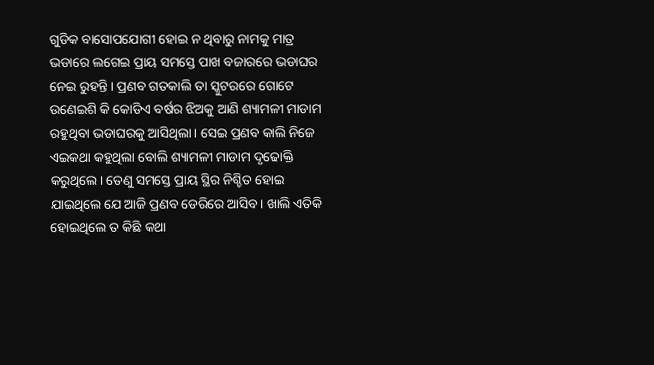ଗୁଡିକ ବାସୋପଯୋଗୀ ହୋଇ ନ ଥିବାରୁ ନାମକୁ ମାତ୍ର ଭଡାରେ ଲଗେଇ ପ୍ରାୟ ସମସ୍ତେ ପାଖ ବଜାରରେ ଭଡାଘର ନେଇ ରୁହନ୍ତି। ପ୍ରଣବ ଗତକାଲି ତା ସ୍କୁଟରରେ ଗୋଟେ ଉଣେଇଶି କି କୋଡିଏ ବର୍ଷର ଝିଅକୁ ଆଣି ଶ୍ୟାମଳୀ ମାଡାମ ରହୁଥିବା ଭଡାଘରକୁ ଆସିଥିଲା। ସେଇ ପ୍ରଣବ କାଲି ନିଜେ ଏଇକଥା କହୁଥିଲା ବୋଲି ଶ୍ୟାମଳୀ ମାଡାମ ଦୃଢୋକ୍ତି କରୁଥିଲେ। ତେଣୁ ସମସ୍ତେ ପ୍ରାୟ ସ୍ଥିର ନିଶ୍ଚିତ ହୋଇ ଯାଇଥିଲେ ଯେ ଆଜି ପ୍ରଣବ ଡେରିରେ ଆସିବ। ଖାଲି ଏତିକି ହୋଇଥିଲେ ତ କିଛି କଥା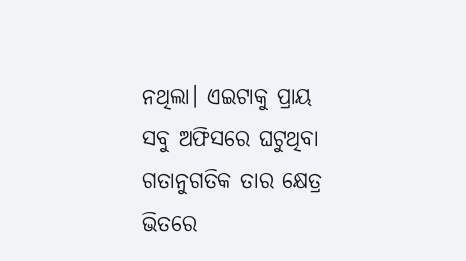ନଥିଲା। ଏଇଟାକୁ ପ୍ରାୟ ସବୁ ଅଫିସରେ ଘଟୁଥିବା ଗତାନୁଗତିକ ତାର କ୍ଷେତ୍ର ଭିତରେ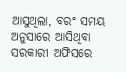ଆସୁଥିଲା, ବରଂ ସମୟ ଅନୁସାରେ ଆସିଥିବା ସରକାରୀ ଅଫିସରେ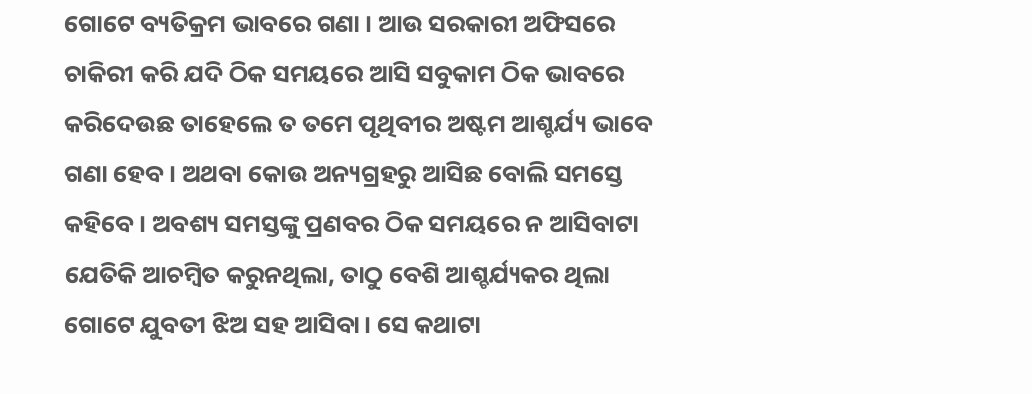ଗୋଟେ ବ୍ୟତିକ୍ରମ ଭାବରେ ଗଣା । ଆଉ ସରକାରୀ ଅଫିସରେ ଚାକିରୀ କରି ଯଦି ଠିକ ସମୟରେ ଆସି ସବୁକାମ ଠିକ ଭାବରେ କରିଦେଉଛ ତାହେଲେ ତ ତମେ ପୃଥିବୀର ଅଷ୍ଟମ ଆଶ୍ଚର୍ଯ୍ୟ ଭାବେ ଗଣା ହେବ। ଅଥବା କୋଉ ଅନ୍ୟଗ୍ରହରୁ ଆସିଛ ବୋଲି ସମସ୍ତେ କହିବେ। ଅବଶ୍ୟ ସମସ୍ତଙ୍କୁ ପ୍ରଣବର ଠିକ ସମୟରେ ନ ଆସିବାଟା ଯେତିକି ଆଚମ୍ବିତ କରୁନଥିଲା, ତାଠୁ ବେଶି ଆଶ୍ଚର୍ଯ୍ୟକର ଥିଲା ଗୋଟେ ଯୁବତୀ ଝିଅ ସହ ଆସିବା। ସେ କଥାଟା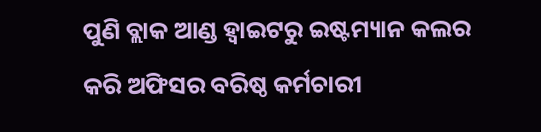ପୁଣି ବ୍ଲାକ ଆଣ୍ଡ ହ୍ଵାଇଟରୁ ଇଷ୍ଟମ୍ୟାନ କଲର କରି ଅଫିସର ବରିଷ୍ଠ କର୍ମଚାରୀ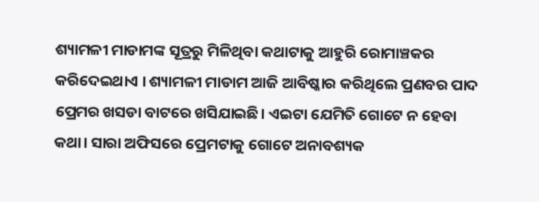ଶ୍ୟାମଳୀ ମାଡାମଙ୍କ ସୂତ୍ରରୁ ମିଳିଥିବା କଥାଟାକୁ ଆହୁରି ରୋମାଞ୍ଚକର କରିଦେଇଥାଏ । ଶ୍ୟାମଳୀ ମାଡାମ ଆଜି ଆବିଷ୍କାର କରିଥିଲେ ପ୍ରଣବର ପାଦ ପ୍ରେମର ଖସଡା ବାଟରେ ଖସିଯାଇଛି। ଏଇଟା ଯେମିତି ଗୋଟେ ନ ହେବା କଥା। ସାରା ଅଫିସରେ ପ୍ରେମଟାକୁ ଗୋଟେ ଅନାବଶ୍ୟକ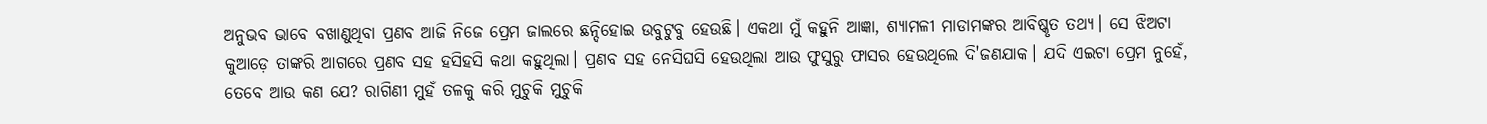ଅନୁଭବ ଭାବେ ବଖାଣୁଥିବା ପ୍ରଣବ ଆଜି ନିଜେ ପ୍ରେମ ଜାଲରେ ଛନ୍ଦିହୋଇ ଉବୁଟୁବୁ ହେଉଛି। ଏକଥା ମୁଁ କହୁନି ଆଜ୍ଞା, ଶ୍ୟାମଳୀ ମାଡାମଙ୍କର ଆବିଷ୍କୃତ ତଥ୍ୟ। ସେ ଝିଅଟା କୁଆଡ଼େ ତାଙ୍କରି ଆଗରେ ପ୍ରଣବ ସହ ହସିହସି କଥା କହୁଥିଲା। ପ୍ରଣବ ସହ ନେସିଘସି ହେଉଥିଲା ଆଉ ଫୁସୁରୁ ଫାସର ହେଉଥିଲେ ଦି'ଜଣଯାକ। ଯଦି ଏଇଟା ପ୍ରେମ ନୁହେଁ, ତେବେ ଆଉ କଣ ଯେ? ରାଗିଣୀ ମୁହଁ ତଳକୁ କରି ମୁଚୁକି ମୁଚୁକି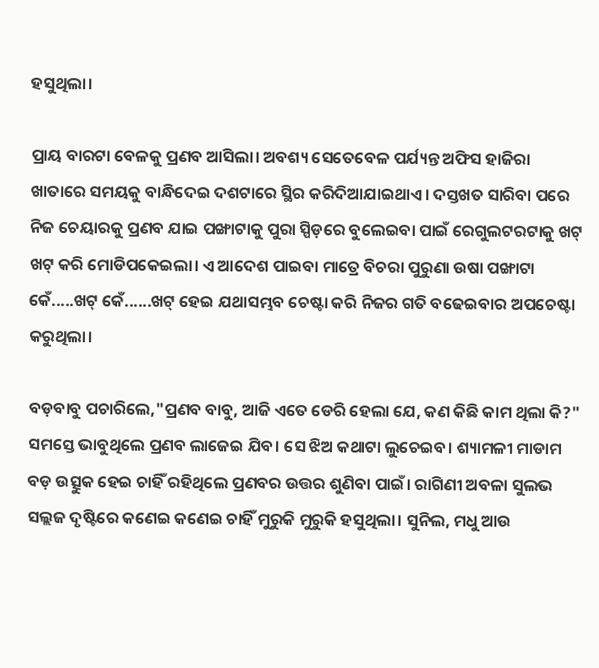ହସୁଥିଲା।

ପ୍ରାୟ ବାରଟା ବେଳକୁ ପ୍ରଣବ ଆସିଲା। ଅବଶ୍ୟ ସେତେବେଳ ପର୍ଯ୍ୟନ୍ତ ଅଫିସ ହାଜିରା ଖାତାରେ ସମୟକୁ ବାନ୍ଧିଦେଇ ଦଶଟାରେ ସ୍ଥିର କରିଦିଆଯାଇଥାଏ। ଦସ୍ତଖତ ସାରିବା ପରେ ନିଜ ଚେୟାରକୁ ପ୍ରଣବ ଯାଇ ପଙ୍ଖାଟାକୁ ପୁରା ସ୍ପିଡ଼ରେ ବୁଲେଇବା ପାଇଁ ରେଗୁଲଟରଟାକୁ ଖଟ୍ ଖଟ୍ କରି ମୋଡିପକେଇଲା। ଏ ଆଦେଶ ପାଇବା ମାତ୍ରେ ବିଚରା ପୁରୁଣା ଉଷା ପଙ୍ଖାଟା କେଁ.....ଖଟ୍ କେଁ......ଖଟ୍ ହେଇ ଯଥାସମ୍ଭବ ଚେଷ୍ଟା କରି ନିଜର ଗତି ବଢେଇବାର ଅପଚେଷ୍ଟା କରୁଥିଲା।

ବଡ଼ବାବୁ ପଚାରିଲେ,"ପ୍ରଣବ ବାବୁ, ଆଜି ଏତେ ଡେରି ହେଲା ଯେ, କଣ କିଛି କାମ ଥିଲା କି?" ସମସ୍ତେ ଭାବୁଥିଲେ ପ୍ରଣବ ଲାଜେଇ ଯିବ। ସେ ଝିଅ କଥାଟା ଲୁଚେଇବ। ଶ୍ୟାମଳୀ ମାଡାମ ବଡ଼ ଉତ୍ସୁକ ହେଇ ଚାହିଁ ରହିଥିଲେ ପ୍ରଣବର ଉତ୍ତର ଶୁଣିବା ପାଇଁ। ରାଗିଣୀ ଅବଳା ସୁଲଭ ସଲ୍ଲଜ ଦୃଷ୍ଟିରେ କଣେଇ କଣେଇ ଚାହିଁ ମୁରୁକି ମୁରୁକି ହସୁଥିଲା। ସୁନିଲ, ମଧୁ ଆଉ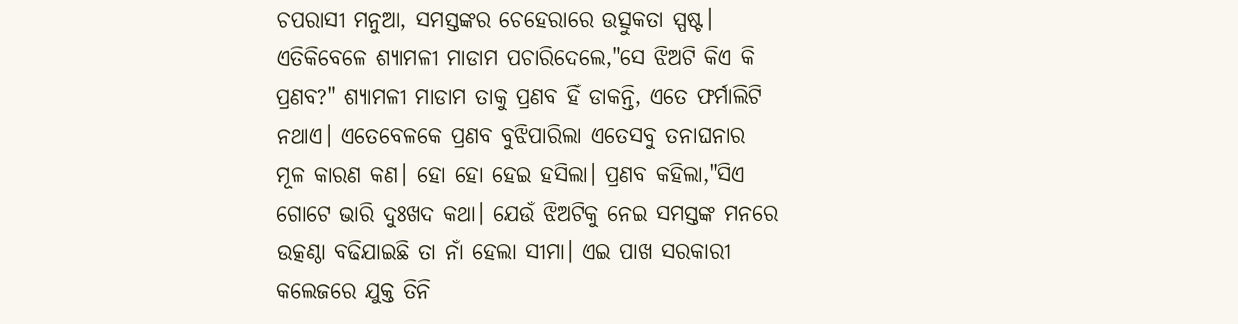ଚପରାସୀ ମନୁଆ, ସମସ୍ତଙ୍କର ଚେହେରାରେ ଉତ୍ସୁକତା ସ୍ପଷ୍ଟ। ଏତିକିବେଳେ ଶ୍ୟାମଳୀ ମାଡାମ ପଚାରିଦେଲେ,"ସେ ଝିଅଟି କିଏ କି ପ୍ରଣବ?" ଶ୍ୟାମଳୀ ମାଡାମ ତାକୁ ପ୍ରଣବ ହିଁ ଡାକନ୍ତି, ଏତେ ଫର୍ମାଲିଟି ନଥାଏ। ଏତେବେଳକେ ପ୍ରଣବ ବୁଝିପାରିଲା ଏତେସବୁ ତନାଘନାର ମୂଳ କାରଣ କଣ। ହୋ ହୋ ହେଇ ହସିଲା। ପ୍ରଣବ କହିଲା,"ସିଏ ଗୋଟେ ଭାରି ଦୁଃଖଦ କଥା। ଯେଉଁ ଝିଅଟିକୁ ନେଇ ସମସ୍ତଙ୍କ ମନରେ ଉତ୍କଣ୍ଠା ବଢିଯାଇଛି ତା ନାଁ ହେଲା ସୀମା। ଏଇ ପାଖ ସରକାରୀ କଲେଜରେ ଯୁକ୍ତ ତିନି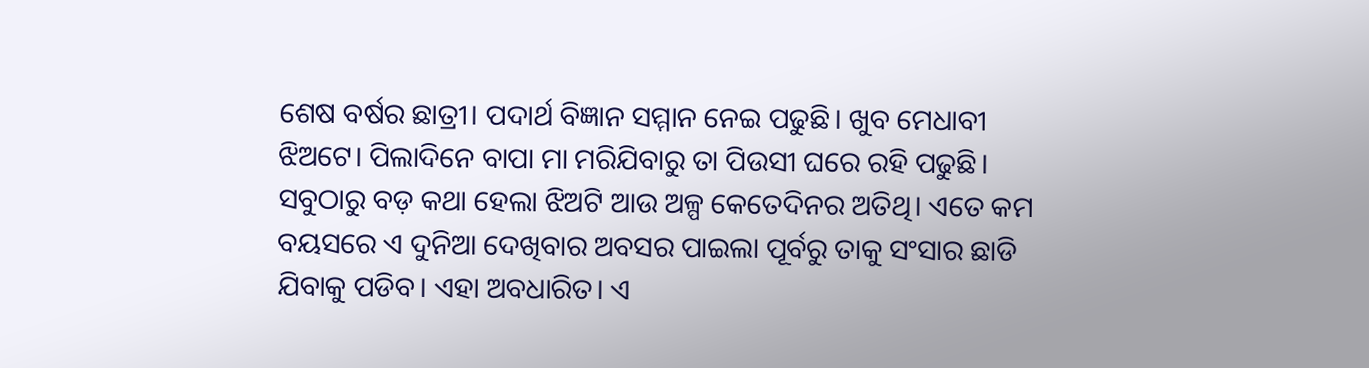ଶେଷ ବର୍ଷର ଛାତ୍ରୀ। ପଦାର୍ଥ ବିଜ୍ଞାନ ସମ୍ମାନ ନେଇ ପଢୁଛି। ଖୁବ ମେଧାବୀ ଝିଅଟେ। ପିଲାଦିନେ ବାପା ମା ମରିଯିବାରୁ ତା ପିଉସୀ ଘରେ ରହି ପଢୁଛି। ସବୁଠାରୁ ବଡ଼ କଥା ହେଲା ଝିଅଟି ଆଉ ଅଳ୍ପ କେତେଦିନର ଅତିଥି। ଏତେ କମ ବୟସରେ ଏ ଦୁନିଆ ଦେଖିବାର ଅବସର ପାଇଲା ପୂର୍ବରୁ ତାକୁ ସଂସାର ଛାଡି ଯିବାକୁ ପଡିବ। ଏହା ଅବଧାରିତ। ଏ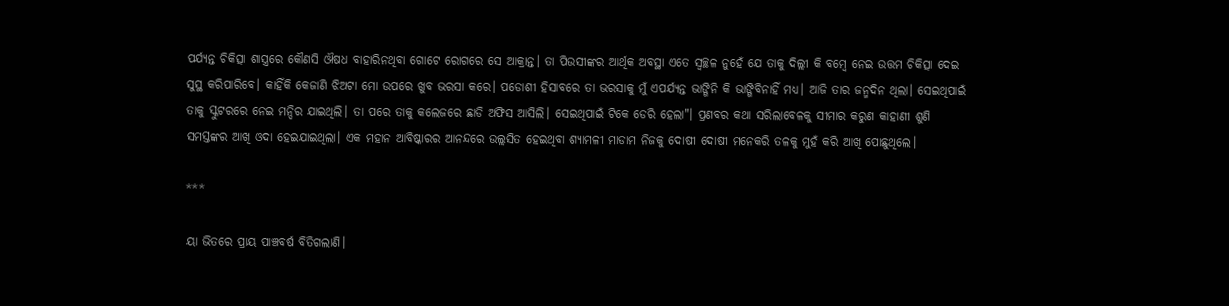ପର୍ଯ୍ୟନ୍ତ ଚିକିତ୍ସା ଶାସ୍ତ୍ରରେ କୌଣସି ଔଷଧ ବାହାରିନଥିବା ଗୋଟେ ରୋଗରେ ସେ ଆକ୍ରାନ୍ତ। ତା ପିଉସୀଙ୍କର ଆର୍ଥିକ ଅବସ୍ଥା ଏତେ ସ୍ଵଚ୍ଛଳ ନୁହେଁ ଯେ ତାକୁ ଦିଲ୍ଲୀ କି ବମ୍ବେ ନେଇ ଉତ୍ତମ ଚିକିତ୍ସା ଦେଇ ସୁସ୍ଥ କରିପାରିବେ। କାହିଁକି କେଜାଣି ଝିଅଟା ମୋ ଉପରେ ଖୁବ ଭରସା କରେ। ପଡୋଶୀ ହିସାବରେ ତା ଭରସାକୁ ମୁଁ ଏପର୍ଯ୍ୟନ୍ତ ଭାଙ୍ଗିନି କି ଭାଙ୍ଗିବିନାହିଁ ମଧ୍ୟ। ଆଜି ତାର ଜନ୍ମଦିନ ଥିଲା। ସେଇଥିପାଇଁ ତାକୁ ସ୍କୁଟରରେ ନେଇ ମନ୍ଦିର ଯାଇଥିଲି। ତା ପରେ ତାକୁ କଲେଜରେ ଛାଡି ଅଫିସ ଆସିଲି। ସେଇଥିପାଇଁ ଟିକେ ଡେରି ହେଲା"। ପ୍ରଣବର କଥା ସରିଲାବେଳକୁ ସୀମାର କରୁଣ କାହାଣୀ ଶୁଣି ସମସ୍ତଙ୍କର ଆଖି ଓଦା ହେଇଯାଇଥିଲା। ଏକ ମହାନ ଆବିଷ୍କାରର ଆନନ୍ଦରେ ଉଲ୍ଲସିତ ହେଇଥିବା ଶ୍ୟାମଳୀ ମାଡାମ ନିଜକୁ ଦୋଷୀ ଦୋଷୀ ମନେକରି ତଳକୁ ମୁହଁ କରି ଆଖି ପୋଛୁଥିଲେ।

***

ୟା ଭିତରେ ପ୍ରାୟ ପାଞ୍ଚବର୍ଷ ବିତିଗଲାଣି।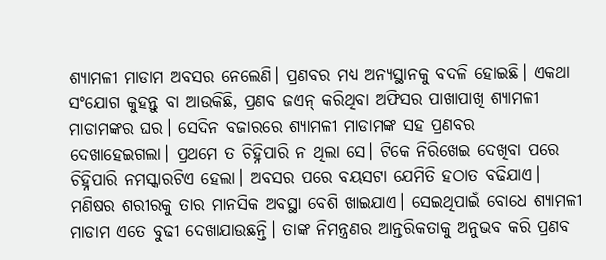ଶ୍ୟାମଳୀ ମାଡାମ ଅବସର ନେଲେଣି। ପ୍ରଣବର ମଧ୍ୟ ଅନ୍ୟସ୍ଥାନକୁ ବଦଳି ହୋଇଛି। ଏକଥା ସଂଯୋଗ କୁହନ୍ତୁ ବା ଆଉକିଛି, ପ୍ରଣବ ଜଏନ୍ କରିଥିବା ଅଫିସର ପାଖାପାଖି ଶ୍ୟାମଳୀ ମାଡାମଙ୍କର ଘର। ସେଦିନ ବଜାରରେ ଶ୍ୟାମଳୀ ମାଡାମଙ୍କ ସହ ପ୍ରଣବର ଦେଖାହେଇଗଲା। ପ୍ରଥମେ ତ ଚିହ୍ନିପାରି ନ ଥିଲା ସେ। ଟିକେ ନିରିଖେଇ ଦେଖିବା ପରେ ଚିହ୍ନିପାରି ନମସ୍କାରଟିଏ ହେଲା। ଅବସର ପରେ ବୟସଟା ଯେମିତି ହଠାତ ବଢିଯାଏ। ମଣିଷର ଶରୀରକୁ ତାର ମାନସିକ ଅବସ୍ଥା ବେଶି ଖାଇଯାଏ। ସେଇଥିପାଇଁ ବୋଧେ ଶ୍ୟାମଳୀ ମାଡାମ ଏତେ ବୁଢୀ ଦେଖାଯାଉଛନ୍ତି। ତାଙ୍କ ନିମନ୍ତ୍ରଣର ଆନ୍ତରିକତାକୁ ଅନୁଭବ କରି ପ୍ରଣବ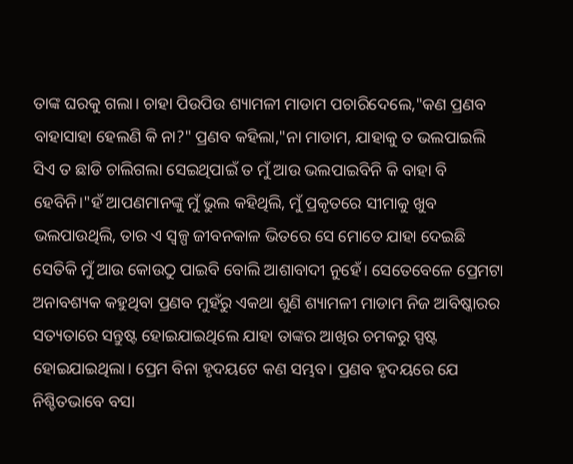ତାଙ୍କ ଘରକୁ ଗଲା। ଚାହା ପିଉପିଉ ଶ୍ୟାମଳୀ ମାଡାମ ପଚାରିଦେଲେ,"କଣ ପ୍ରଣବ ବାହାସାହା ହେଲଣି କି ନା?" ପ୍ରଣବ କହିଲା,"ନା ମାଡାମ, ଯାହାକୁ ତ ଭଲପାଇଲି ସିଏ ତ ଛାଡି ଚାଲିଗଲା ସେଇଥିପାଇଁ ତ ମୁଁ ଆଉ ଭଲପାଇବିନି କି ବାହା ବି ହେବିନି।"ହଁ ଆପଣମାନଙ୍କୁ ମୁଁ ଭୁଲ କହିଥିଲି, ମୁଁ ପ୍ରକୃତରେ ସୀମାକୁ ଖୁବ ଭଲପାଉଥିଲି, ତାର ଏ ସ୍ବଳ୍ପ ଜୀବନକାଳ ଭିତରେ ସେ ମୋତେ ଯାହା ଦେଇଛି ସେତିକି ମୁଁ ଆଉ କୋଉଠୁ ପାଇବି ବୋଲି ଆଶାବାଦୀ ନୁହେଁ। ସେତେବେଳେ ପ୍ରେମଟା ଅନାବଶ୍ୟକ କହୁଥିବା ପ୍ରଣବ ମୁହଁରୁ ଏକଥା ଶୁଣି ଶ୍ୟାମଳୀ ମାଡାମ ନିଜ ଆବିଷ୍କାରର ସତ୍ୟତାରେ ସନ୍ତୁଷ୍ଟ ହୋଇଯାଇଥିଲେ ଯାହା ତାଙ୍କର ଆଖିର ଚମକରୁ ସ୍ପଷ୍ଟ ହୋଇଯାଇଥିଲା। ପ୍ରେମ ବିନା ହୃଦୟଟେ କଣ ସମ୍ଭବ। ପ୍ରଣବ ହୃଦୟରେ ଯେ ନିଶ୍ଚିତଭାବେ ବସା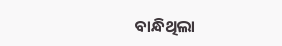ବାନ୍ଧିଥିଲା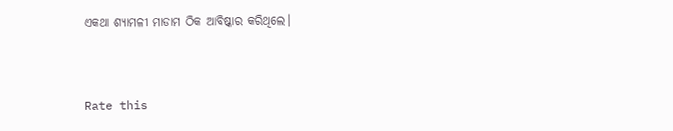ଏକଥା ଶ୍ୟାମଳୀ ମାଡାମ ଠିକ ଆବିଷ୍କାର କରିଥିଲେ।


Rate this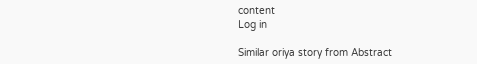content
Log in

Similar oriya story from Abstract